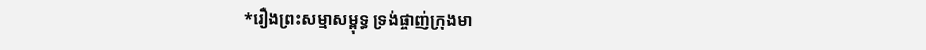*រឿងព្រះសម្មាសម្ពុទ្ធ ទ្រង់ផ្ចាញ់ក្រុងមា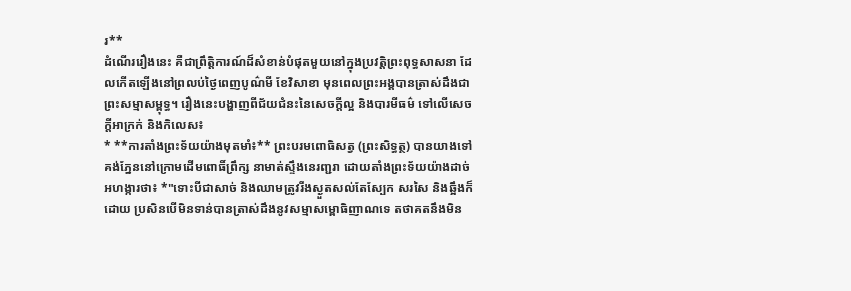រ**
ដំណើររឿងនេះ គឺជាព្រឹត្តិការណ៍ដ៏សំខាន់បំផុតមួយនៅក្នុងប្រវត្តិព្រះពុទ្ធសាសនា ដែលកើតឡើងនៅព្រលប់ថ្ងៃពេញបូណ៌មី ខែវិសាខា មុនពេលព្រះអង្គបានត្រាស់ដឹងជាព្រះសម្មាសម្ពុទ្ធ។ រឿងនេះបង្ហាញពីជ័យជំនះនៃសេចក្តីល្អ និងបារមីធម៌ ទៅលើសេចក្តីអាក្រក់ និងកិលេស៖
* **ការតាំងព្រះទ័យយ៉ាងមុតមាំ៖** ព្រះបរមពោធិសត្វ (ព្រះសិទ្ធត្ថ) បានយាងទៅគង់ភ្នែននៅក្រោមដើមពោធិ៍ព្រឹក្ស នាមាត់ស្ទឹងនេរញ្ជរា ដោយតាំងព្រះទ័យយ៉ាងដាច់អហង្ការថា៖ *"ទោះបីជាសាច់ និងឈាមត្រូវរីងស្ងួតសល់តែស្បែក សរសៃ និងឆ្អឹងក៏ដោយ ប្រសិនបើមិនទាន់បានត្រាស់ដឹងនូវសម្មាសម្ពោធិញាណទេ តថាគតនឹងមិន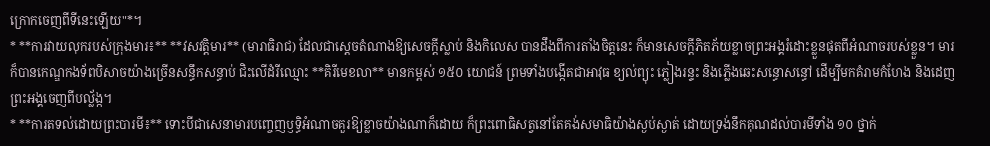ក្រោកចេញពីទីនេះឡើយ"*។
* **ការវាយលុករបស់ក្រុងមារ៖** **វសវត្តិមារ** (មារាធិរាជ) ដែលជាស្តេចតំណាងឱ្យសេចក្តីស្លាប់ និងកិលេស បានដឹងពីការតាំងចិត្តនេះ ក៏មានសេចក្តីភិតភ័យខ្លាចព្រះអង្គរំដោះខ្លួនផុតពីអំណាចរបស់ខ្លួន។ មារក៏បានកេណ្ឌកងទ័ពបិសាចយ៉ាងច្រើនសន្ធឹកសន្ធាប់ ជិះលើដំរីឈ្មោះ **គិរីមេខលា** មានកម្ពស់ ១៥០ យោជន៍ ព្រមទាំងបង្កើតជាអាវុធ ខ្យល់ព្យុះ ភ្លៀងរន្ទះ និងភ្លើងឆេះសន្ធោសន្ធៅ ដើម្បីមកគំរាមកំហែង និងដេញព្រះអង្គចេញពីបល្ល័ង្ក។
* **ការតទល់ដោយព្រះបារមី៖** ទោះបីជាសេនាមារបញ្ចេញឫទ្ធិអំណាចគួរឱ្យខ្លាចយ៉ាងណាក៏ដោយ ក៏ព្រះពោធិសត្វនៅតែគង់សមាធិយ៉ាងស្ងប់ស្ងាត់ ដោយទ្រង់នឹកគុណដល់បារមីទាំង ១០ ថ្នាក់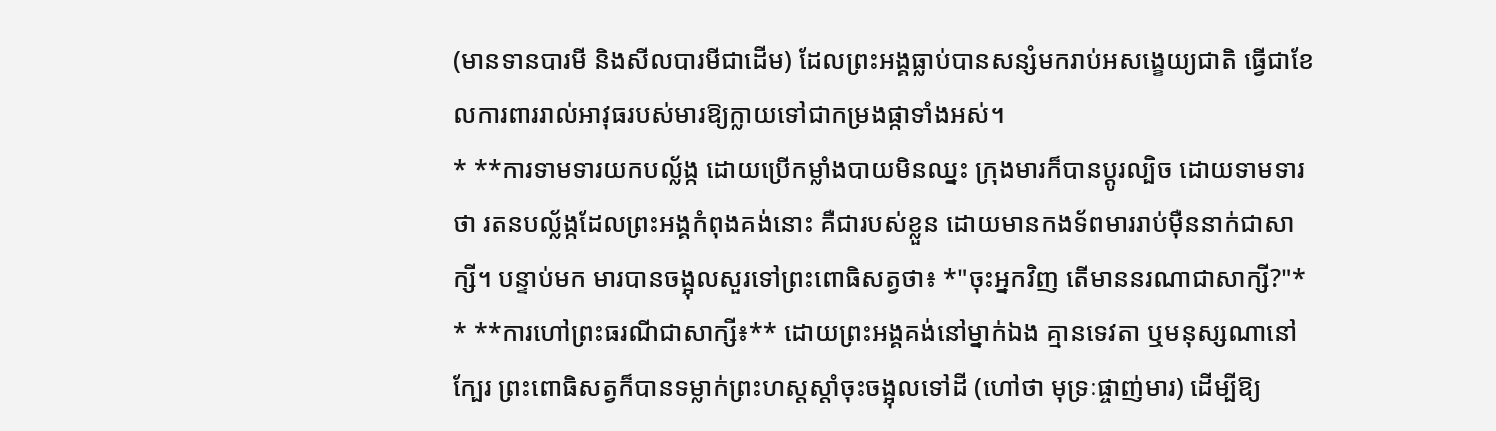(មានទានបារមី និងសីលបារមីជាដើម) ដែលព្រះអង្គធ្លាប់បានសន្សំមករាប់អសង្ខេយ្យជាតិ ធ្វើជាខែលការពាររាល់អាវុធរបស់មារឱ្យក្លាយទៅជាកម្រងផ្កាទាំងអស់។
* **ការទាមទារយកបល្ល័ង្ក ដោយប្រើកម្លាំងបាយមិនឈ្នះ ក្រុងមារក៏បានប្តូរល្បិច ដោយទាមទារថា រតនបល្ល័ង្កដែលព្រះអង្គកំពុងគង់នោះ គឺជារបស់ខ្លួន ដោយមានកងទ័ពមាររាប់ម៉ឺននាក់ជាសាក្សី។ បន្ទាប់មក មារបានចង្អុលសួរទៅព្រះពោធិសត្វថា៖ *"ចុះអ្នកវិញ តើមាននរណាជាសាក្សី?"*
* **ការហៅព្រះធរណីជាសាក្សី៖** ដោយព្រះអង្គគង់នៅម្នាក់ឯង គ្មានទេវតា ឬមនុស្សណានៅក្បែរ ព្រះពោធិសត្វក៏បានទម្លាក់ព្រះហស្តស្តាំចុះចង្អុលទៅដី (ហៅថា មុទ្រៈផ្ចាញ់មារ) ដើម្បីឱ្យ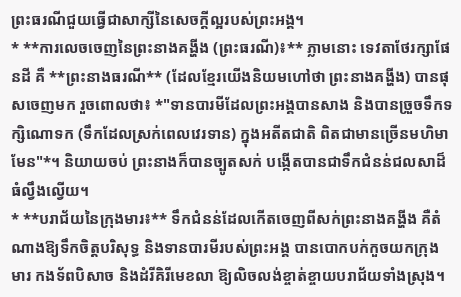ព្រះធរណីជួយធ្វើជាសាក្សីនៃសេចក្តីល្អរបស់ព្រះអង្គ។
* **ការលេចចេញនៃព្រះនាងគង្ហីង (ព្រះធរណី)៖** ភ្លាមនោះ ទេវតាថែរក្សាផែនដី គឺ **ព្រះនាងធរណី** (ដែលខ្មែរយើងនិយមហៅថា ព្រះនាងគង្ហីង) បានផុសចេញមក រួចពោលថា៖ *"ទានបារមីដែលព្រះអង្គបានសាង និងបានច្រួចទឹកទក្សិណោទក (ទឹកដែលស្រក់ពេលវេរទាន) ក្នុងអតីតជាតិ ពិតជាមានច្រើនមហិមាមែន"*។ និយាយចប់ ព្រះនាងក៏បានច្បូតសក់ បង្កើតបានជាទឹកជំនន់ជលសាដ៏ធំល្វឹងល្វើយ។
* **បរាជ័យនៃក្រុងមារ៖** ទឹកជំនន់ដែលកើតចេញពីសក់ព្រះនាងគង្ហីង គឺតំណាងឱ្យទឹកចិត្តបរិសុទ្ធ និងទានបារមីរបស់ព្រះអង្គ បានបោកបក់កួចយកក្រុងមារ កងទ័ពបិសាច និងដំរីគិរីមេខលា ឱ្យលិចលង់ខ្ចាត់ខ្ចាយបរាជ័យទាំងស្រុង។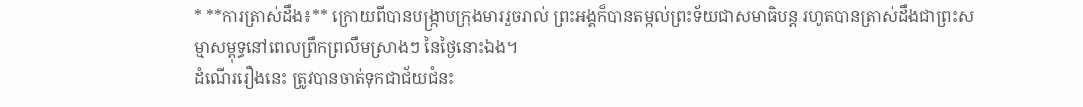* **ការត្រាស់ដឹង៖** ក្រោយពីបានបង្រ្កាបក្រុងមាររួចរាល់ ព្រះអង្គក៏បានតម្កល់ព្រះទ័យជាសមាធិបន្ត រហូតបានត្រាស់ដឹងជាព្រះសម្មាសម្ពុទ្ធនៅពេលព្រឹកព្រលឹមស្រាងៗ នៃថ្ងៃនោះឯង។
ដំណើររឿងនេះ ត្រូវបានចាត់ទុកជាជ័យជំនះ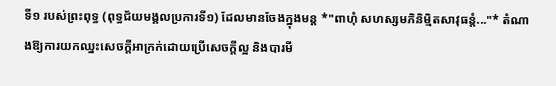ទី១ របស់ព្រះពុទ្ធ (ពុទ្ធជ័យមង្គលប្រការទី១) ដែលមានចែងក្នុងមន្ត *"ពាហុំ សហស្សមភិនិម្មិតសាវុធន្តំ..."* តំណាងឱ្យការយកឈ្នះសេចក្តីអាក្រក់ដោយប្រើសេចក្តីល្អ និងបារមី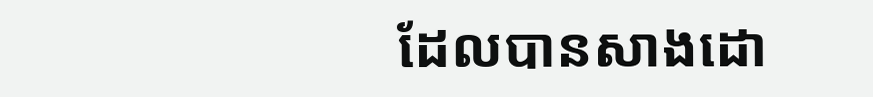ដែលបានសាងដោ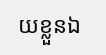យខ្លួនឯ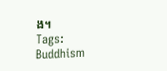ង។
Tags:
Buddhism